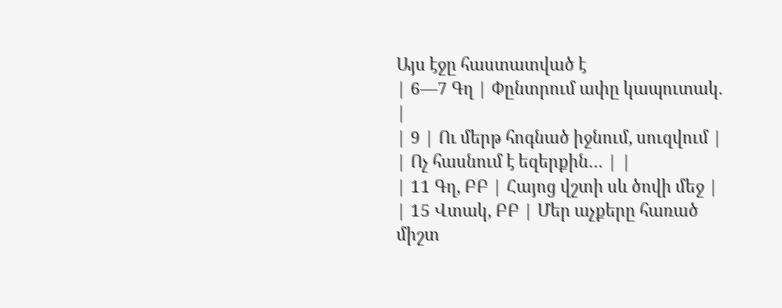Այս էջը հաստատված է
| 6—7 Գղ | Փընտրում ափը կապուտակ. |
| 9 | Ու մերթ հոգնած իջնում, սուզվում |
| Ոչ հասնում է եզերքին… | |
| 11 Գղ, ԲԲ | Հայոց վշտի սև ծովի մեջ |
| 15 Վտակ, ԲԲ | Մեր աչքերը հառած միշտ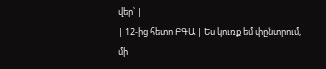վեր՝ |
| 12-ից հետո ԲԳԱ | Ես կուռք եմ փընտրում, մի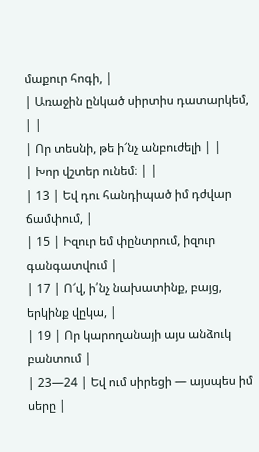մաքուր հոգի, |
| Առաջին ընկած սիրտիս դատարկեմ, | |
| Որ տեսնի, թե ի՜նչ անբուժելի | |
| Խոր վշտեր ունեմ։ | |
| 13 | Եվ դու հանդիպած իմ դժվար ճամփում, |
| 15 | Իզուր եմ փընտրում, իզուր գանգատվում |
| 17 | Ո՜վ, ի՛նչ նախատինք, բայց, երկինք վըկա, |
| 19 | Որ կարողանայի այս անձուկ բանտում |
| 23—24 | Եվ ում սիրեցի — այսպես իմ սերը |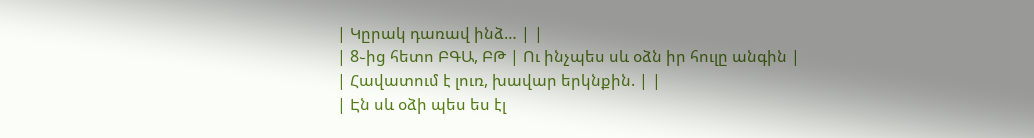| Կըրակ դառավ ինձ… | |
| 8֊ից հետո ԲԳԱ, ԲԹ | Ու ինչպես սև օձն իր հուլը անգին |
| Հավատում է լուռ, խավար երկնքին. | |
| Էն սև օձի պես ես էլ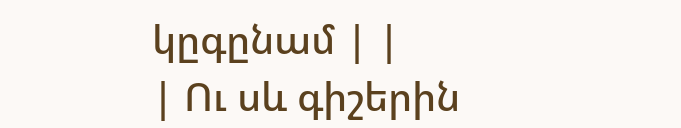կըգընամ | |
| Ու սև գիշերին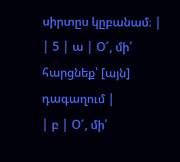սիրտըս կըբանամ։ |
| 5 | ա | Օ՜, մի՛ հարցնեք՝ [այն] դագաղում |
| բ | Օ՜, մի՛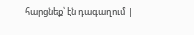հարցնեք՝ էն դագաղում |